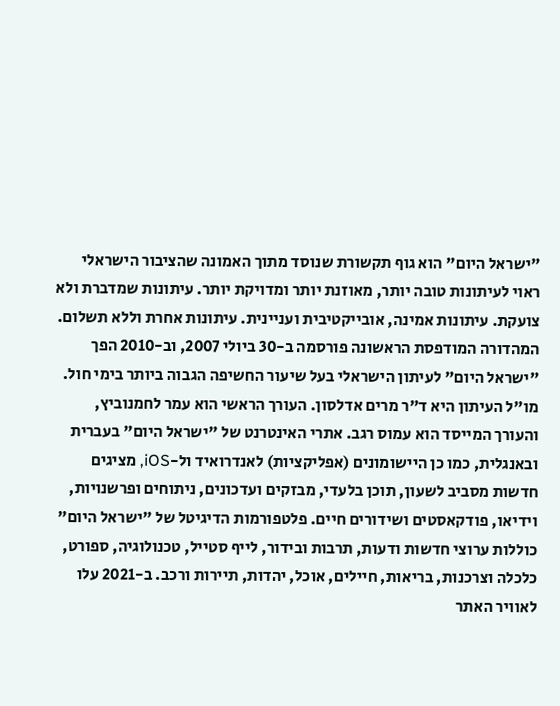"ישראל היום" הוא גוף תקשורת שנוסד מתוך האמונה שהציבור הישראלי ראוי לעיתונות טובה יותר, מאוזנת יותר ומדויקת יותר. עיתונות שמדברת ולא צועקת. עיתונות אמינה, אובייקטיבית ועניינית. עיתונות אחרת וללא תשלום. המהדורה המודפסת הראשונה פורסמה ב-30 ביולי 2007, וב-2010 הפך "ישראל היום" לעיתון הישראלי בעל שיעור החשיפה הגבוה ביותר בימי חול. מו"ל העיתון היא ד"ר מרים אדלסון. העורך הראשי הוא עמר לחמנוביץ, והעורך המייסד הוא עמוס רגב. אתרי האינטרנט של "ישראל היום" בעברית ובאנגלית, כמו כן היישומונים (אפליקציות) לאנדרואיד ול-iOS, מציגים חדשות מסביב לשעון, תוכן בלעדי, מבזקים ועדכונים, ניתוחים ופרשנויות, וידיאו, פודקאסטים ושידורים חיים. פלטפורמות הדיגיטל של "ישראל היום" כוללות ערוצי חדשות ודעות, תרבות ובידור, לייף סטייל, טכנולוגיה, ספורט, כלכלה וצרכנות, בריאות, חיילים, אוכל, יהדות, תיירות ורכב. ב-2021 עלו לאוויר האתר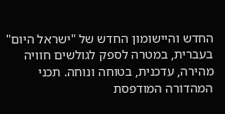החדש והיישומון החדש של "ישראל היום" בעברית, במטרה לספק לגולשים חוויה מהירה, עדכנית, בטוחה ונוחה. תכני המהדורה המודפסת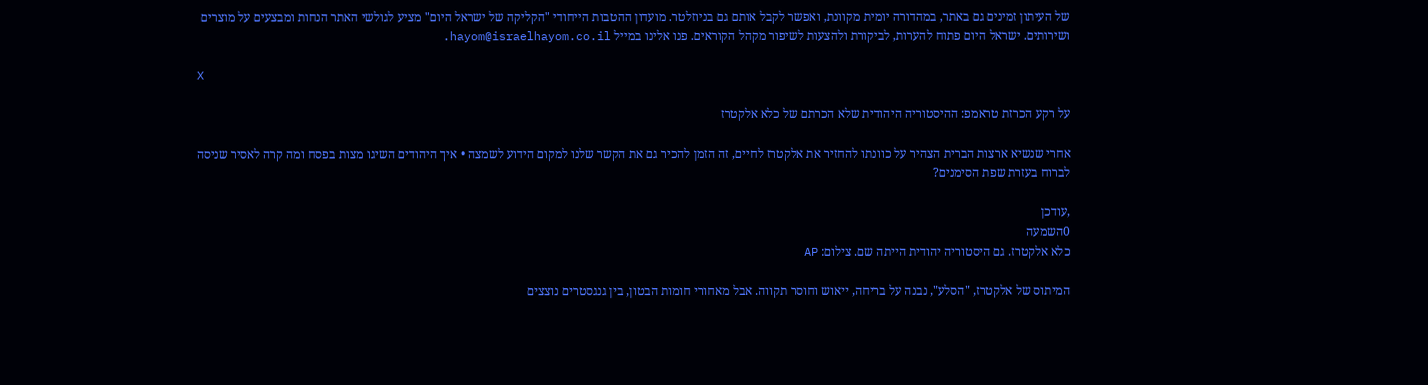של העיתון זמינים גם באתר, במהדורה יומית מקוונת, ואפשר לקבל אותם גם בניוזלטר. מועדון ההטבות הייחודי "הקליקה של ישראל היום" מציע לגולשי האתר הנחות ומבצעים על מוצרים ושירותים. ישראל היום פתוח להערות, לביקורת ולהצעות לשיפור מקהל הקוראים. פנו אלינו במייל hayom@israelhayom.co.il.

X

על רקע הכרזת טראמפ: ההיסטוריה היהודית שלא הכרתם של כלא אלקטרז

אחרי שנשיא ארצות הברית הצהיר על כוונתו להחזיר את אלקטרז לחיים, זה הזמן להכיר גם את הקשר שלנו למקום הידוע לשמצה • איך היהודים השיגו מצות בפסח ומה קרה לאסיר שניסה לברוח בעזרת שפת הסימנים?

,עודכן
0השמעה
כלא אלקטרז. גם היסטוריה יהודית הייתה שם. צילום: AP

המיתוס של אלקטרז, "הסלע", נבנה על בריחה, ייאוש וחוסר תקווה. אבל מאחורי חומות הבטון, בין גנגסטרים נוצצים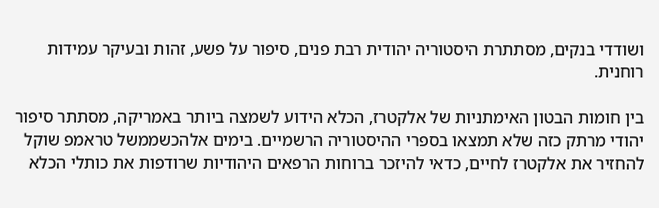ושודדי בנקים, מסתתרת היסטוריה יהודית רבת פנים, סיפור על פשע, זהות ובעיקר עמידות רוחנית.

בין חומות הבטון האימתניות של אלקטרז, הכלא הידוע לשמצה ביותר באמריקה, מסתתר סיפור יהודי מרתק כזה שלא תמצאו בספרי ההיסטוריה הרשמיים. בימים אלהכשממשל טראמפ שוקל להחזיר את אלקטרז לחיים, כדאי להיזכר ברוחות הרפאים היהודיות שרודפות את כותלי הכלא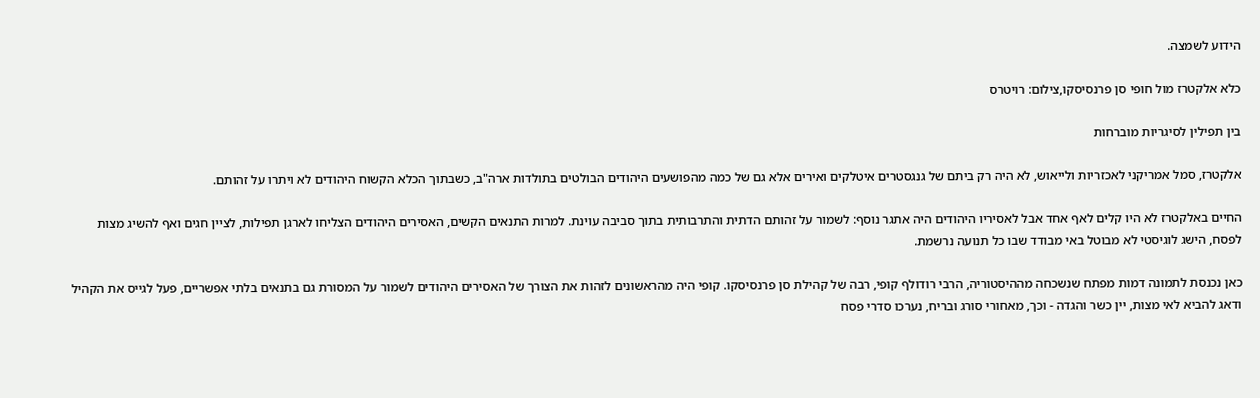הידוע לשמצה.

כלא אלקטרז מול חופי סן פרנסיסקו,צילום: רויטרס

בין תפילין לסיגריות מוברחות

אלקטרז, סמל אמריקני לאכזריות ולייאוש, לא היה רק ביתם של גנגסטרים איטלקים ואירים אלא גם של כמה מהפושעים היהודים הבולטים בתולדות ארה"ב, כשבתוך הכלא הקשוח היהודים לא ויתרו על זהותם.

החיים באלקטרז לא היו קלים לאף אחד אבל לאסיריו היהודים היה אתגר נוסף: לשמור על זהותם הדתית והתרבותית בתוך סביבה עוינת. למרות התנאים הקשים, האסירים היהודים הצליחו לארגן תפילות, לציין חגים ואף להשיג מצות לפסח, הישג לוגיסטי לא מבוטל באי מבודד שבו כל תנועה נרשמת.

כאן נכנסת לתמונה דמות מפתח שנשכחה מההיסטוריה, הרבי רודולף קופי, רבה של קהילת סן פרנסיסקו. קופי היה מהראשונים לזהות את הצורך של האסירים היהודים לשמור על המסורת גם בתנאים בלתי אפשריים, פעל לגייס את הקהיל ודאג להביא לאי מצות, יין כשר והגדה - וכך, מאחורי סורג ובריח, נערכו סדרי פסח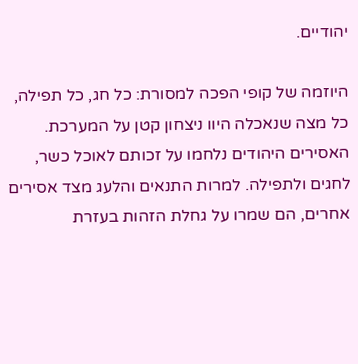יהודיים.

היוזמה של קופי הפכה למסורת: כל חג, כל תפילה, כל מצה שנאכלה היוו ניצחון קטן על המערכת. האסירים היהודים נלחמו על זכותם לאוכל כשר, לחגים ולתפילה. למרות התנאים והלעג מצד אסירים אחרים, הם שמרו על גחלת הזהות בעזרת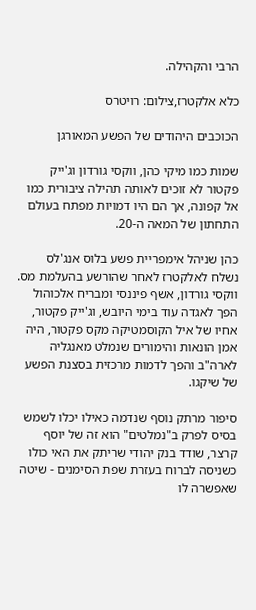הרבי והקהילה.

כלא אלקטרז,צילום: רויטרס

הכוכבים היהודים של הפשע המאורגן

שמות כמו מיקי כהן, ווקסי גורדון וג'ייק פקטור לא זוכים לאותה תהילה ציבורית כמו אל קפונה, אך הם היו דמויות מפתח בעולם התחתון של המאה ה-20.

כהן שניהל אימפריית פשע בלוס אנג'לס נשלח לאלקטרז לאחר שהורשע בהעלמת מס. ווקסי גורדון, אשף פיננסי ומבריח אלכוהול הפך לאגדה עוד בימי היובש, וג'ייק פקטור, אחיו של איל הקוסמטיקה מקס פקטור, היה אמן הונאות והימורים שנמלט מאנגליה לארה"ב והפך לדמות מרכזית בסצנת הפשע של שיקגו.

סיפור מרתק נוסף שנדמה כאילו יכלו לשמש בסיס לפרק ב"נמלטים" הוא זה של יוסף קרצר, שודד בנק יהודי שריתק את האי כולו כשניסה לברוח בעזרת שפת הסימנים - שיטה שאפשרה לו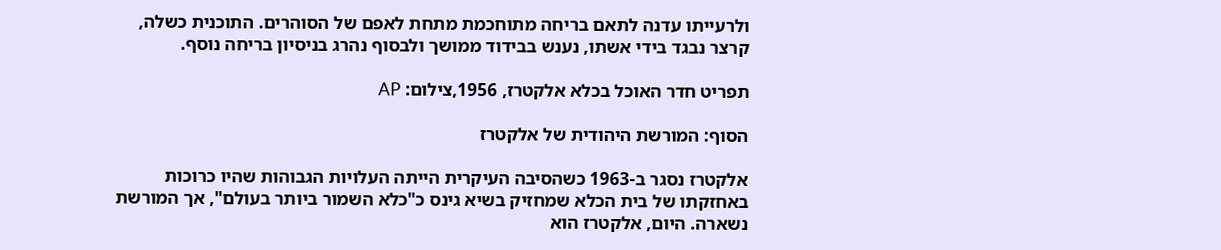ולרעייתו עדנה לתאם בריחה מתוחכמת מתחת לאפם של הסוהרים. התוכנית כשלה, קרצר נבגד בידי אשתו, נענש בבידוד ממושך ולבסוף נהרג בניסיון בריחה נוסף.

תפריט חדר האוכל בכלא אלקטרז, 1956,צילום: AP

הסוף: המורשת היהודית של אלקטרז

אלקטרז נסגר ב-1963 כשהסיבה העיקרית הייתה העלויות הגבוהות שהיו כרוכות באחזקתו של בית הכלא שמחזיק בשיא גינס כ"כלא השמור ביותר בעולם", אך המורשת נשארה. היום, אלקטרז הוא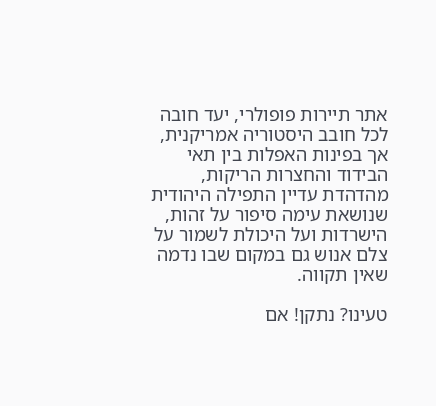אתר תיירות פופולרי, יעד חובה לכל חובב היסטוריה אמריקנית, אך בפינות האפלות בין תאי הבידוד והחצרות הריקות, מהדהדת עדיין התפילה היהודית שנושאת עימה סיפור על זהות, הישרדות ועל היכולת לשמור על צלם אנוש גם במקום שבו נדמה שאין תקווה.

טעינו? נתקן! אם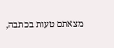מצאתם טעות בכתבה,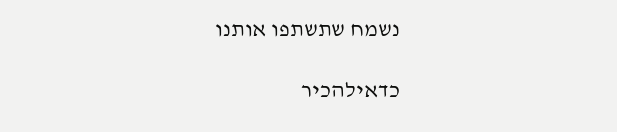נשמח שתשתפו אותנו

כדאילהכיר